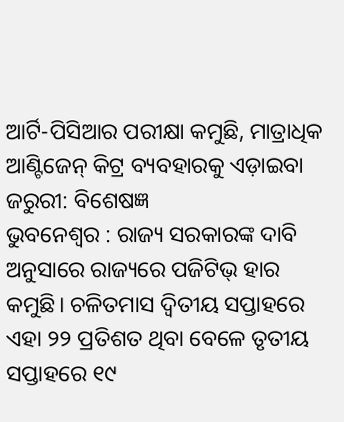ଆର୍ଟି-ପିସିଆର ପରୀକ୍ଷା କମୁଛି, ମାତ୍ରାଧିକ ଆଣ୍ଟିଜେନ୍ କିଟ୍ର ବ୍ୟବହାରକୁ ଏଡ଼ାଇବା ଜରୁରୀ: ବିଶେଷଜ୍ଞ
ଭୁବନେଶ୍ବର : ରାଜ୍ୟ ସରକାରଙ୍କ ଦାବି ଅନୁସାରେ ରାଜ୍ୟରେ ପଜିଟିଭ୍ ହାର କମୁଛି। ଚଳିତମାସ ଦ୍ବିତୀୟ ସପ୍ତାହରେ ଏହା ୨୨ ପ୍ରତିଶତ ଥିବା ବେଳେ ତୃତୀୟ ସପ୍ତାହରେ ୧୯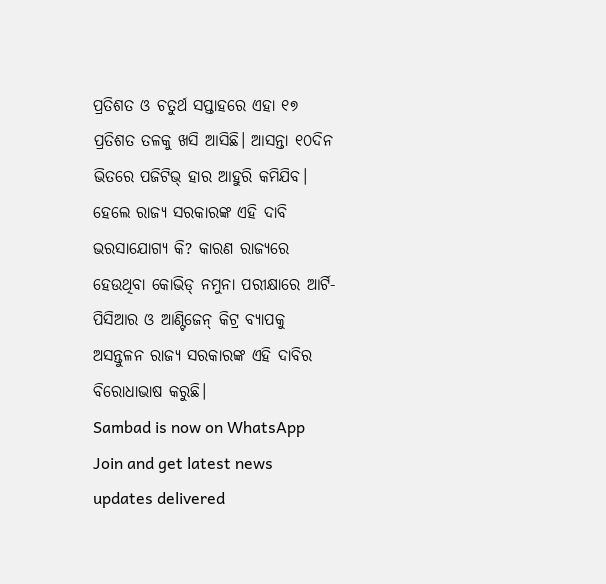ପ୍ରତିଶତ ଓ ଚତୁର୍ଥ ସପ୍ତାହରେ ଏହା ୧୭ ପ୍ରତିଶତ ତଳକୁ ଖସି ଆସିଛି। ଆସନ୍ତା ୧୦ଦିନ ଭିତରେ ପଜିଟିଭ୍ ହାର ଆହୁରି କମିଯିବ। ହେଲେ ରାଜ୍ୟ ସରକାରଙ୍କ ଏହି ଦାବି ଭରସାଯୋଗ୍ୟ କି? କାରଣ ରାଜ୍ୟରେ ହେଉଥିବା କୋଭିଡ୍ ନମୁନା ପରୀକ୍ଷାରେ ଆର୍ଟି-ପିସିଆର ଓ ଆଣ୍ଟିଜେନ୍ କିଟ୍ର ବ୍ୟାପକୁ ଅସନ୍ତୁଳନ ରାଜ୍ୟ ସରକାରଙ୍କ ଏହି ଦାବିର ବିରୋଧାଭାଷ କରୁଛି।
Sambad is now on WhatsApp
Join and get latest news updates delivered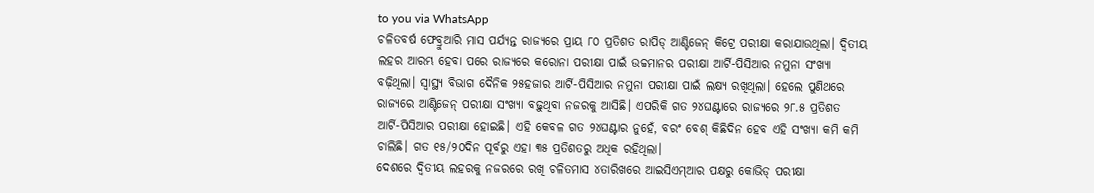to you via WhatsApp
ଚଳିତବର୍ଷ ଫେବ୍ରୁଆରି ମାସ ପର୍ଯ୍ୟନ୍ତ ରାଜ୍ୟରେ ପ୍ରାୟ ୮୦ ପ୍ରତିଶତ ରାପିଡ୍ ଆଣ୍ଟିଜେନ୍ କିଟ୍ରେ ପରୀକ୍ଷା କରାଯାଉଥିଲା। ଦ୍ବିତୀୟ ଲହର ଆରମ୍ଭ ହେବା ପରେ ରାଜ୍ୟରେ କରୋନା ପରୀକ୍ଷା ପାଇଁ ଉଚ୍ଚମାନର ପରୀକ୍ଷା ଆର୍ଟି-ପିସିଆର ନମୁନା ସଂଖ୍ୟା ବଢ଼ିଥିଲା। ସ୍ବାସ୍ଥ୍ୟ ବିଭାଗ ଦୈନିକ ୨୫ହଜାର ଆର୍ଟି-ପିସିଆର ନମୁନା ପରୀକ୍ଷା ପାଇଁ ଲକ୍ଷ୍ୟ ରଖିଥିଲା। ହେଲେ ପୁଣିଥରେ ରାଜ୍ୟରେ ଆଣ୍ଟିଜେନ୍ ପରୀକ୍ଷା ସଂଖ୍ୟା ବଢ଼ୁଥିବା ନଜରକୁ ଆସିଛି। ଏପରିକି ଗତ ୨୪ଘଣ୍ଟାରେ ରାଜ୍ୟରେ ୨୮.୫ ପ୍ରତିଶତ ଆର୍ଟି-ପିସିଆର ପରୀକ୍ଷା ହୋଇଛି। ଏହି କେବଳ ଗତ ୨୪ଘଣ୍ଟାର ନୁହେଁ, ବରଂ ବେଶ୍ କିଛିଦିନ ହେବ ଏହି ସଂଖ୍ୟା କମି କମି ଚାଲିଛି। ଗତ ୧୫/୨୦ଦିନ ପୂର୍ବରୁ ଏହା ୩୫ ପ୍ରତିଶତରୁ ଅଧିକ ରହିଥିଲା।
ଦେଶରେ ଦ୍ବିତୀୟ ଲହରକୁ ନଜରରେ ରଖି ଚଳିତମାସ ୪ତାରିଖରେ ଆଇସିଏମ୍ଆର ପକ୍ଷରୁ କୋଭିଡ୍ ପରୀକ୍ଷା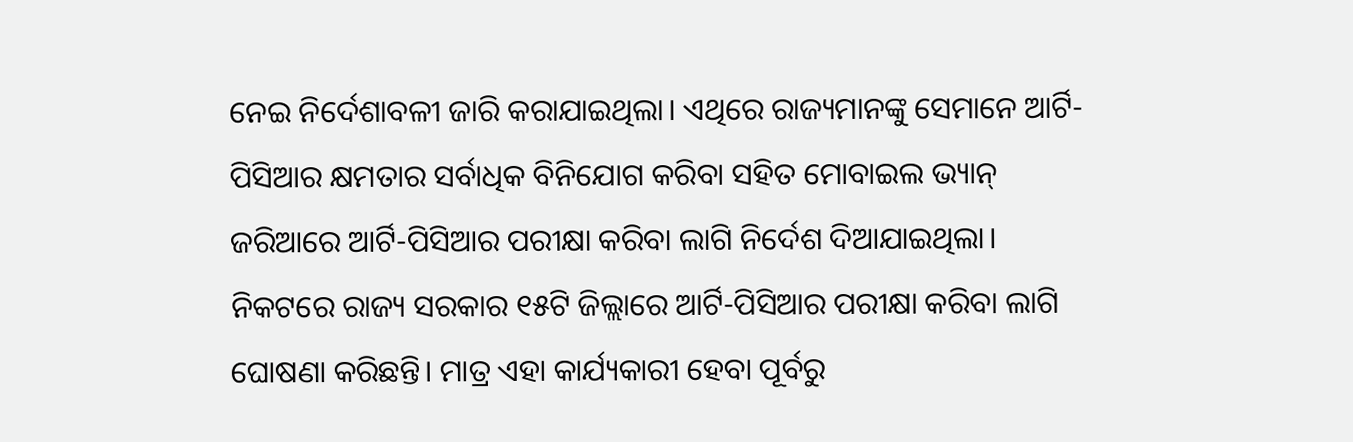ନେଇ ନିର୍ଦେଶାବଳୀ ଜାରି କରାଯାଇଥିଲା। ଏଥିରେ ରାଜ୍ୟମାନଙ୍କୁ ସେମାନେ ଆର୍ଟି-ପିସିଆର କ୍ଷମତାର ସର୍ବାଧିକ ବିନିଯୋଗ କରିବା ସହିତ ମୋବାଇଲ ଭ୍ୟାନ୍ ଜରିଆରେ ଆର୍ଟି-ପିସିଆର ପରୀକ୍ଷା କରିବା ଲାଗି ନିର୍ଦେଶ ଦିଆଯାଇଥିଲା। ନିକଟରେ ରାଜ୍ୟ ସରକାର ୧୫ଟି ଜିଲ୍ଲାରେ ଆର୍ଟି-ପିସିଆର ପରୀକ୍ଷା କରିବା ଲାଗି ଘୋଷଣା କରିଛନ୍ତି। ମାତ୍ର ଏହା କାର୍ଯ୍ୟକାରୀ ହେବା ପୂର୍ବରୁ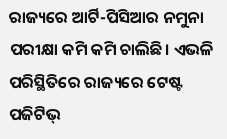ରାଜ୍ୟରେ ଆର୍ଟି-ପିସିଆର ନମୁନା ପରୀକ୍ଷା କମି କମି ଚାଲିଛି। ଏଭଳି ପରିସ୍ଥିତିରେ ରାଜ୍ୟରେ ଟେଷ୍ଟ ପଜିଟିଭ୍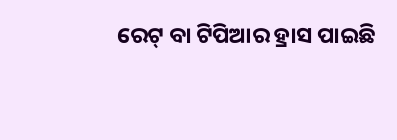ରେଟ୍ ବା ଟିପିଆର ହ୍ରାସ ପାଇଛି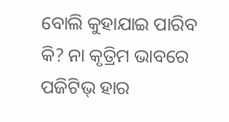ବୋଲି କୁହାଯାଇ ପାରିବ କି? ନା କୃତ୍ରିମ ଭାବରେ ପଜିଟିଭ୍ ହାର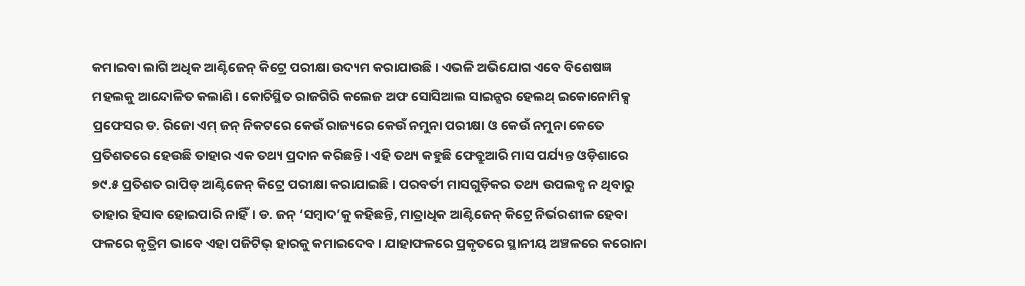କମାଇବା ଲାଗି ଅଧିକ ଆଣ୍ଟିଜେନ୍ କିଟ୍ରେ ପରୀକ୍ଷା ଉଦ୍ୟମ କରାଯାଉଛି। ଏଭଳି ଅଭିଯୋଗ ଏବେ ବିଶେଷଜ୍ଞ ମହଲକୁ ଆନ୍ଦୋଳିତ କଲାଣି। କୋଚିସ୍ଥିତ ରାଜଗିରି କଲେଜ ଅଫ ସୋସିଆଲ ସାଇନ୍ସର ହେଲଥ୍ ଇକୋନୋମିକ୍ସ ପ୍ରଫେସର ଡ. ରିଜୋ ଏମ୍ ଜନ୍ ନିକଟରେ କେଉଁ ରାଜ୍ୟରେ କେଉଁ ନମୁନା ପରୀକ୍ଷା ଓ କେଉଁ ନମୁନା କେତେ ପ୍ରତିଶତରେ ହେଉଛି ତାହାର ଏକ ତଥ୍ୟ ପ୍ରଦାନ କରିଛନ୍ତି। ଏହି ତଥ୍ୟ କହୁଛି ଫେବ୍ରୁଆରି ମାସ ପର୍ଯ୍ୟନ୍ତ ଓଡ଼ିଶାରେ ୭୯.୫ ପ୍ରତିଶତ ରାପିଡ୍ ଆଣ୍ଟିଜେନ୍ କିଟ୍ରେ ପରୀକ୍ଷା କରାଯାଇଛି। ପରବର୍ତୀ ମାସଗୁଡ଼ିକର ତଥ୍ୟ ଉପଲବ୍ଧ ନ ଥିବାରୁ ତାହାର ହିସାବ ହୋଇପାରି ନାହିଁ। ଡ. ଜନ୍ ‘ସମ୍ବାଦ’କୁ କହିଛନ୍ତି, ମାତ୍ରାଧିକ ଆଣ୍ଟିଜେନ୍ କିଟ୍ରେ ନିର୍ଭରଶୀଳ ହେବା ଫଳରେ କୃତ୍ରିମ ଭାବେ ଏହା ପଜିଟିଭ୍ ହାରକୁ କମାଇଦେବ। ଯାହାଫଳରେ ପ୍ରକୃତରେ ସ୍ଥାନୀୟ ଅଞ୍ଚଳରେ କରୋନା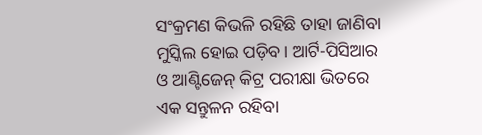ସଂକ୍ରମଣ କିଭଳି ରହିଛି ତାହା ଜାଣିବା ମୁସ୍କିଲ ହୋଇ ପଡ଼ିବ। ଆର୍ଟି-ପିସିଆର ଓ ଆଣ୍ଟିଜେନ୍ କିଟ୍ର ପରୀକ୍ଷା ଭିତରେ ଏକ ସନ୍ତୁଳନ ରହିବା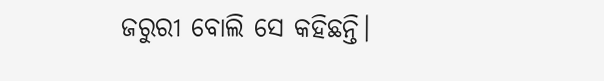ଜରୁରୀ ବୋଲି ସେ କହିଛନ୍ତି।